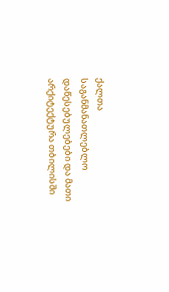ქალთა საგანმანათლებლო დაწესებულებები და მათი არქიტექტურა თბილისში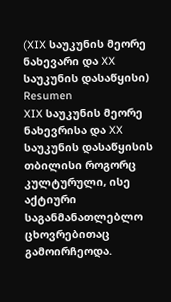(XIX საუკუნის მეორე ნახევარი და XX საუკუნის დასაწყისი)
Resumen
XIX საუკუნის მეორე ნახევრისა და XX საუკუნის დასაწყისის თბილისი როგორც კულტურული, ისე აქტიური საგანმანათლებლო ცხოვრებითაც გამოირჩეოდა.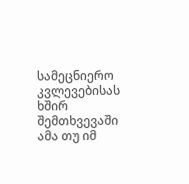სამეცნიერო კვლევებისას ხშირ შემთხვევაში ამა თუ იმ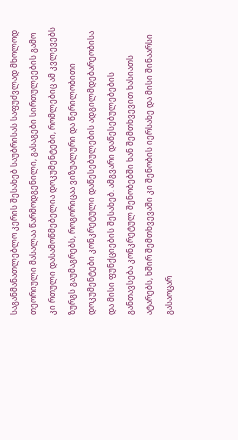საგანმანათლებლო კერის შესახებ საუბრისას საფუძვლად მხოლოდ თეორიული მასალაა წარმოდგენილი, გასაგები სირთულეების გამო კი რთული დასამოწმებელია დოკუმენტები, რომლებიც ამ კვლევებს ზურგს გაუმაგრებს, როგორიცაა ვიზუალური და წერილობითი დოკუმენტები კონკრეტული დაწესებულების ადგილმდებარეობისა და მისი ფუნქციების შესახებ. ამგვარი დაწესებულებების განთავსება კონკრეტულ შენობებში ხან შემთხვევით ხასიათს ატარებს, ხშირ შემთხვევაში კი შენობის იერსახე და მისი შინაარსი გასაოცარ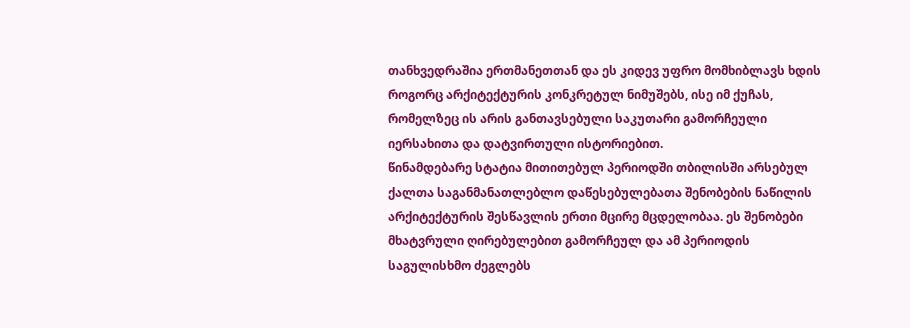თანხვედრაშია ერთმანეთთან და ეს კიდევ უფრო მომხიბლავს ხდის როგორც არქიტექტურის კონკრეტულ ნიმუშებს, ისე იმ ქუჩას, რომელზეც ის არის განთავსებული საკუთარი გამორჩეული იერსახითა და დატვირთული ისტორიებით.
წინამდებარე სტატია მითითებულ პერიოდში თბილისში არსებულ ქალთა საგანმანათლებლო დაწესებულებათა შენობების ნაწილის არქიტექტურის შესწავლის ერთი მცირე მცდელობაა. ეს შენობები მხატვრული ღირებულებით გამორჩეულ და ამ პერიოდის საგულისხმო ძეგლებს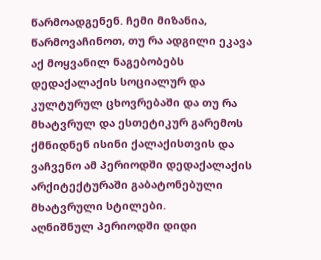წარმოადგენენ. ჩემი მიზანია, წარმოვაჩინოთ, თუ რა ადგილი ეკავა აქ მოყვანილ ნაგებობებს დედაქალაქის სოციალურ და კულტურულ ცხოვრებაში და თუ რა მხატვრულ და ესთეტიკურ გარემოს ქმნიდნენ ისინი ქალაქისთვის და ვაჩვენო ამ პერიოდში დედაქალაქის არქიტექტურაში გაბატონებული მხატვრული სტილები.
აღნიშნულ პერიოდში დიდი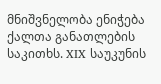მნიშვნელობა ენიჭება ქალთა განათლების საკითხს. XIX საუკუნის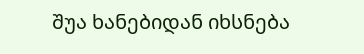შუა ხანებიდან იხსნება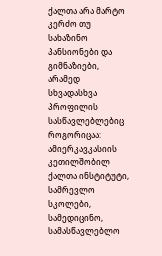ქალთა არა მარტო კერძო თუ სახაზინო პანსიონები და გიმნაზიები, არამედ სხვადასხვა პროფილის სასწავლებლებიც როგორიცაა: ამიერკავკასიის კეთილშობილ ქალთა ინსტიტუტი, სამრევლო სკოლები, სამედიცინო, სამასწავლებლო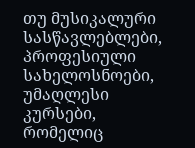თუ მუსიკალური სასწავლებლები, პროფესიული სახელოსნოები, უმაღლესი კურსები, რომელიც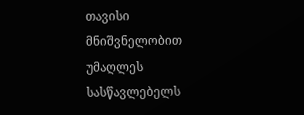თავისი მნიშვნელობით უმაღლეს სასწავლებელს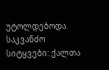უტოლდებოდა.
საკვანძო სიტყვები: ქალთა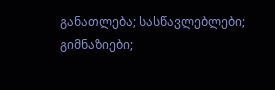განათლება; სასწავლებლები; გიმნაზიები;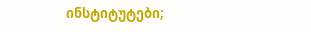ინსტიტუტები;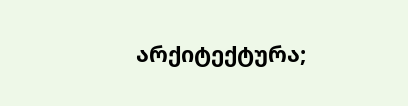არქიტექტურა;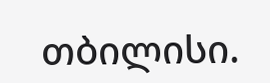თბილისი.